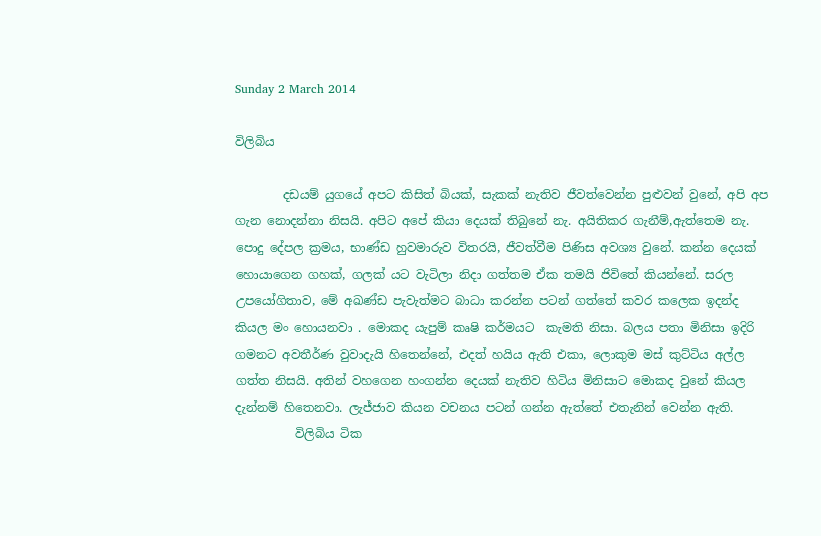Sunday 2 March 2014

විලිබිය

        දඩයම් යුගයේ අපට කිසිත් බියක්, සැකක් නැතිව ජීවත්වෙන්න පුළුවන් වුනේ, අපි අප ගැන නොදන්නා නිසයි. අපිට අපේ කියා දෙයක් තිබුනේ නැ. අයිතිකර ගැනීම්,ඇත්තෙම නැ. පොදු දේපල ක්‍රමය, භාණ්ඩ හුවමාරුව විතරයි, ජීවත්වීම පිණිස අවශ්‍ය වුනේ. කන්න දෙයක් හොයාගෙන ගහක්, ගලක් යට වැටිලා නිදා ගත්තම ඒක තමයි ජිවිතේ කියන්නේ. සරල උපයෝගිතාව, මේ අඛණ්ඩ පැවැත්මට බාධා කරන්න පටන් ගත්තේ කවර කලෙක ඉදන්ද කියල මං හොයනවා . මොකද යැපුම් කෘෂි කර්මයට  කැමති නිසා. බලය පතා මිනිසා ඉදිරි ගමනට අවතීර්ණ වුවාදැයි හිතෙන්නේ, එදත් හයිය ඇති එකා, ලොකුම මස් කුට්ටිය අල්ල ගත්ත නිසයි. අතින් වහගෙන හංගන්න දෙයක් නැතිව හිටිය මිනිසාට මොකද වුනේ කියල දැන්නම් හිතෙනවා. ලැජ්ජාව කියන වචනය පටන් ගන්න ඇත්තේ එතැනින් වෙන්න ඇති.
          විලිබිය ටික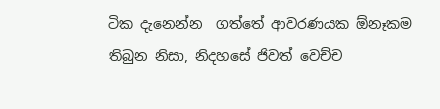ටික දැනෙන්න  ගත්තේ ආවරණයක ඕනෑකම තිබුන නිසා, නිදහසේ ජිවත් වෙච්ච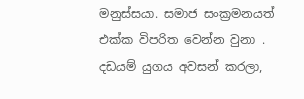මනුස්සයා. සමාජ සංක්‍රමනයත් එක්ක විපරිත වෙන්න වුනා . දඩයම් යුගය අවසන් කරලා,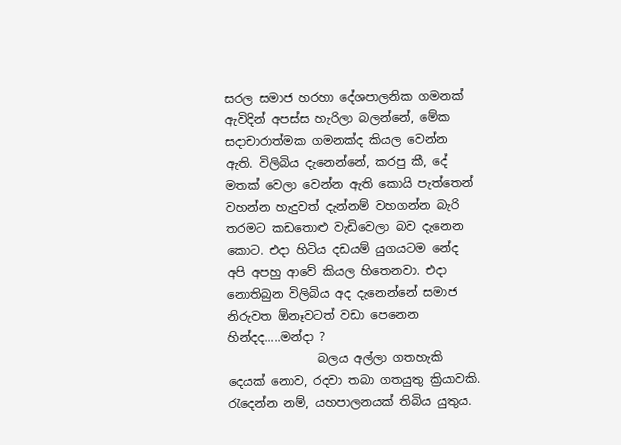සරල සමාජ හරහා දේශපාලනික ගමනක් ඇවිදින් අපස්ස හැරිලා බලන්නේ, මේක සදාචාරාත්මක ගමනක්ද කියල වෙන්න ඇති. විලිබිය දැනෙන්නේ, කරපු කී, දේ මතක් වෙලා වෙන්න ඇති කොයි පැත්තෙන් වහන්න හැදුවත් දැන්නම් වහගන්න බැරි තරමට කඩතොළු වැඩිවෙලා බව දැනෙන කොට. එදා හිටිය දඩයම් යුගයටම නේද අපි අපහු ආවේ කියල හිතෙනවා. එදා නොතිබුන විලිබිය අද දැනෙන්නේ සමාජ නිරුවත ඕනෑවටත් වඩා පෙනෙන හින්දද.....මන්දා ?
               බලය අල්ලා ගතහැකි දෙයක් නොව, රදවා තබා ගතයුතු ක්‍රියාවකි. රැදෙන්න නම්, යහපාලනයක් තිබිය යුතුය.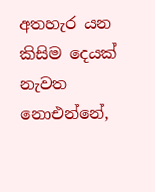අතහැර යන කිසිම දෙයක් නැවත නොඑන්නේ,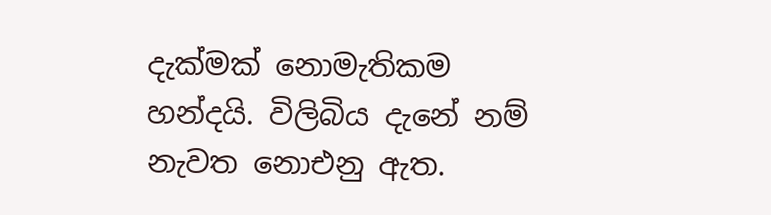දැක්මක් නොමැතිකම හන්දයි. විලිබිය දැනේ නම් නැවත නොඑනු ඇත.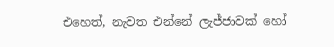එහෙත්, නැවත එන්නේ ලැජ්ජාවක් හෝ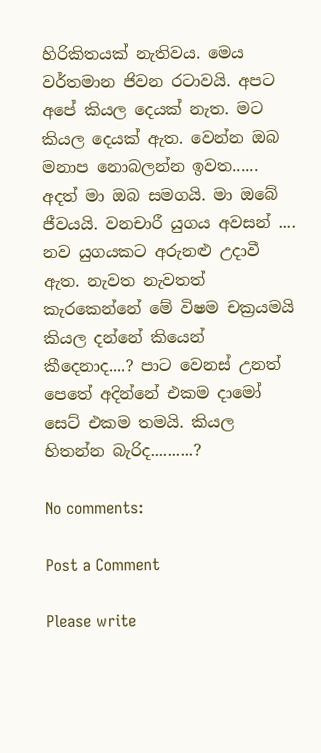හිරිකිතයක් නැතිවය. මෙය වර්තමාන ජිවන රටාවයි. අපට අපේ කියල දෙයක් නැත. මට කියල දෙයක් ඇත. වෙන්න ඔබ මනාප නොබලන්න ඉවත...... අදත් මා ඔබ සමගයි. මා ඔබේ ජීවයයි. වනචාරී යුගය අවසන් .... නව යුගයකට අරුනළු උදාවී ඇත. නැවත නැවතත් කැරකෙන්නේ මේ විෂම චක්‍රයමයි කියල දන්නේ කියෙන් කීදෙනාද....? පාට වෙනස් උනත් පෙතේ අදින්නේ එකම දාමෝ සෙට් එකම තමයි. කියල හිතන්න බැරිද..........?

No comments:

Post a Comment

Please write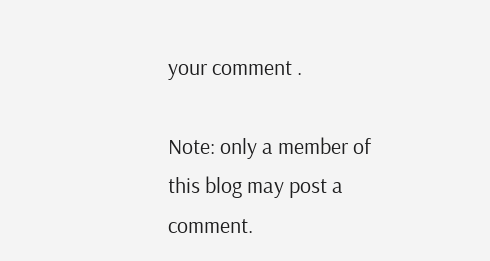your comment .

Note: only a member of this blog may post a comment.